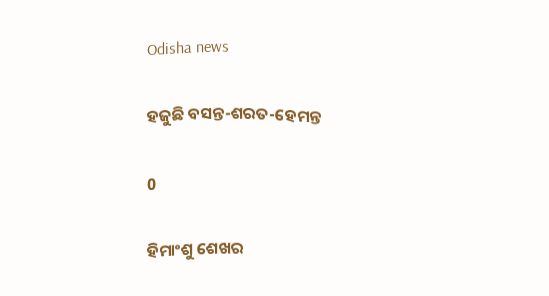Odisha news

ହଜୁଛି ବସନ୍ତ-ଶରତ-ହେମନ୍ତ

0

ହିମାଂଶୁ ଶେଖର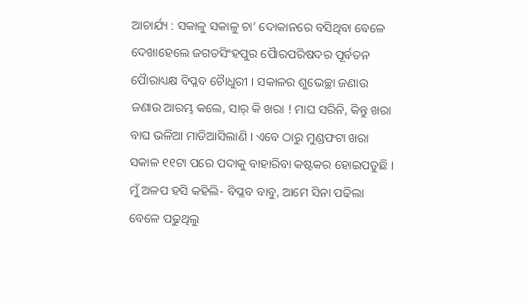ଆଚାର୍ଯ୍ୟ : ସକାଳୁ ସକାଳୁ ଚା’ ଦୋକାନରେ ବସିଥିବା ବେଳେ ଦେଖାହେଲେ ଜଗତସିଂହପୁର ପୈାରପରିଷଦର ପୂର୍ବତନ ପୈାରାଧ୍ୟକ୍ଷ ବିପ୍ଳବ ଚୈାଧୁରୀ । ସକାଳର ଶୁଭେଚ୍ଛା ଜଣାଉ ଜଣାଉ ଆରମ୍ଭ କଲେ, ସାର୍ କି ଖରା ! ମାଘ ସରିନି, କିନ୍ତୁ ଖରା ବାଘ ଭଳିଆ ମାଡିଆସିଲାଣି । ଏବେ ଠାରୁ ମୁଣ୍ଡଫଟା ଖରା ସକାଳ ୧୧ଟା ପରେ ପଦାକୁ ବାହାରିବା କଷ୍ଟକର ହୋଇପଡୁଛି । ମୁଁ ଅଳପ ହସି କହିଲି- ବିପ୍ଳବ ବାବୁ, ଆମେ ସିନା ପଢିଲା ବେଳେ ପଢୁଥିଲୁ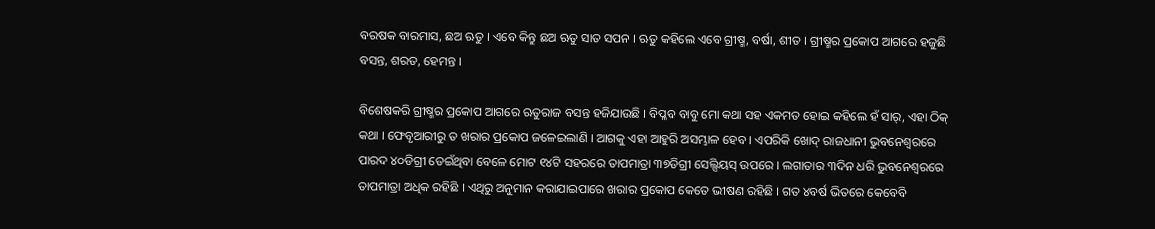ବରଷକ ବାରମାସ, ଛଅ ଋତୁ । ଏବେ କିନ୍ତୁ ଛଅ ଋତୁ ସାତ ସପନ । ଋତୁ କହିଲେ ଏବେ ଗ୍ରୀଷ୍ମ, ବର୍ଷା, ଶୀତ । ଗ୍ରୀଷ୍ମର ପ୍ରକୋପ ଆଗରେ ହଜୁଛି ବସନ୍ତ, ଶରତ, ହେମନ୍ତ ।

ବିଶେଷକରି ଗ୍ରୀଷ୍ମର ପ୍ରକୋପ ଆଗରେ ଋତୁରାଜ ବସନ୍ତ ହଜିଯାଉଛି । ବିପ୍ଳବ ବାବୁ ମୋ କଥା ସହ ଏକମତ ହୋଇ କହିଲେ ହଁ ସାର୍, ଏହା ଠିକ୍ କଥା । ଫେବୃଆରୀରୁ ତ ଖରାର ପ୍ରକୋପ ଜଳେଇଲାଣି । ଆଗକୁ ଏହା ଆହୁରି ଅସମ୍ଭାଳ ହେବ । ଏପରିକି ଖୋଦ୍ ରାଜଧାନୀ ଭୁବନେଶ୍ୱରରେ ପାରଦ ୪୦ଡିଗ୍ରୀ ଡେଇଁଥିବା ବେଳେ ମୋଟ ୧୪ଟି ସହରରେ ତାପମାତ୍ରା ୩୭ଡିଗ୍ରୀ ସେଲ୍ସିୟସ୍ ଉପରେ । ଲଗାତାର ୩ଦିନ ଧରି ଭୁବନେଶ୍ୱରରେ ତାପମାତ୍ରା ଅଧିକ ରହିଛି । ଏଥିରୁ ଅନୁମାନ କରାଯାଇପାରେ ଖରାର ପ୍ରକୋପ କେତେ ଭୀଷଣ ରହିଛି । ଗତ ୪ବର୍ଷ ଭିତରେ କେବେବି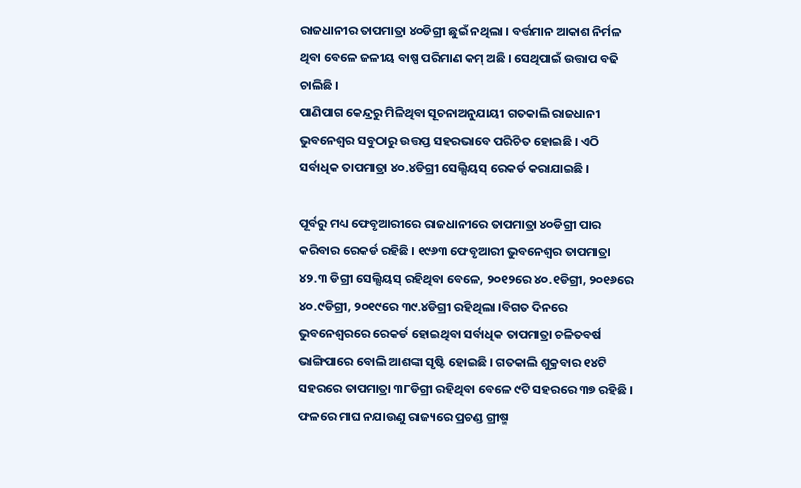ରାଜଧାନୀର ତାପମାତ୍ରା ୪୦ଡିଗ୍ରୀ ଛୁଇଁ ନଥିଲା । ବର୍ତ୍ତମାନ ଆକାଶ ନିର୍ମଳ ଥିବା ବେଳେ ଜଳୀୟ ବାଷ୍ପ ପରିମାଣ କମ୍ ଅଛି । ସେଥିପାଇଁ ଉତ୍ତାପ ବଢି ଚାଲିଛି ।
ପାଣିପାଗ କେନ୍ଦ୍ରରୁ ମିଳିଥିବା ସୂଚନାଅନୁଯାୟୀ ଗତକାଲି ରାଜଧାନୀ ଭୁବନେଶ୍ୱର ସବୁଠାରୁ ଉତ୍ତପ୍ତ ସହରଭାବେ ପରିଚିତ ହୋଇଛି । ଏଠି ସର୍ବାଧିକ ତାପମାତ୍ରା ୪୦.୪ଡିଗ୍ରୀ ସେଲ୍ସିୟସ୍ ରେକର୍ଡ କରାଯାଇଛି ।

ପୂର୍ବରୁ ମଧ୍ୟ ଫେବୃଆରୀରେ ରାଜଧାନୀରେ ତାପମାତ୍ରା ୪୦ଡିଗ୍ରୀ ପାର କରିବାର ରେକର୍ଡ ରହିଛି । ୧୯୬୩ ଫେବୃଆରୀ ଭୁବନେଶ୍ୱର ତାପମାତ୍ରା ୪୨.୩ ଡିଗ୍ରୀ ସେଲ୍ସିୟସ୍ ରହିଥିବା ବେଳେ, ୨୦୧୨ରେ ୪୦.୧ଡିଗ୍ରୀ, ୨୦୧୬ରେ ୪୦.୯ଡିଗ୍ରୀ, ୨୦୧୯ରେ ୩୯.୪ଡିଗ୍ରୀ ରହିଥିଲା ।ବିଗତ ଦିନରେ ଭୁବନେଶ୍ୱରରେ ରେକର୍ଡ ହୋଇଥିବା ସର୍ବାଧିକ ତାପମାତ୍ରା ଚଳିତବର୍ଷ ଭାଙ୍ଗିପାରେ ବୋଲି ଆଶଙ୍କା ସୃଷ୍ଟି ହୋଇଛି । ଗତକାଲି ଶୁକ୍ରବାର ୧୪ଟି ସହରରେ ତାପମାତ୍ରା ୩୮ଡିଗ୍ରୀ ରହିଥିବା ବେଳେ ୯ଟି ସହରରେ ୩୭ ରହିଛି । ଫଳରେ ମାଘ ନଯାଉଣୁ ରାଜ୍ୟରେ ପ୍ରଚଣ୍ଡ ଗ୍ରୀଷ୍ମ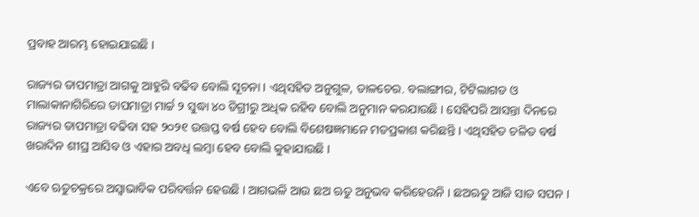ପ୍ରବାହ ଆରମ୍ଭ ହୋଇଯାଇଛି ।

ରାଜ୍ୟର ତାପମାତ୍ରା ଆଗକୁ ଆହୁରି ବଢିବ ବୋଲି ସୂଚନା । ଏଥିସହିତ ଅନୁଗୁଳ, ତାଳଚେର. ବଲାଙ୍ଗୀର, ଟିଟିଲାଗଡ ଓ ମାଲାକାନାଗିରିରେ ତାପମାତ୍ରା ମାର୍ଚ୍ଚ ୨ ସୁଦ୍ଧା ୪୦ ଡିଗ୍ରୀରୁ ଅଧିକ ରହିବ ବୋଲି ଅନୁମାନ କରଯାଉଛି । ସେହିପରି ଆସନ୍ତା ଦିନରେ ରାଜ୍ୟର ତାପମାତ୍ରା ବଢିବା ସହ ୨୦୨୧ ଉତ୍ତପ୍ତ ବର୍ଷ ହେବ ବୋଲି ବିଶେଷଜ୍ଞମାନେ ମତପ୍ରକାଶ କରିଛନ୍ତି । ଏଥିସହିତ ଚଳିତ ବର୍ଷ ଖରାଦିନ ଶୀଘ୍ର ଆସିବ ଓ ଏହାର ଅବଧି ଲମ୍ବା ହେବ ବୋଲି କୁହାଯାଉଛି ।

ଏବେ ଋତୁଚକ୍ରରେ ଅସ୍ୱାଭାବିକ ପରିବର୍ତ୍ତନ ହେଉଛି । ଆଗଭଳି ଆଉ ଛଅ ଋତୁ ଅନୁଭବ କରିହେଉନି । ଛଅଋତୁ ଆଜି ସାତ ସପନ ।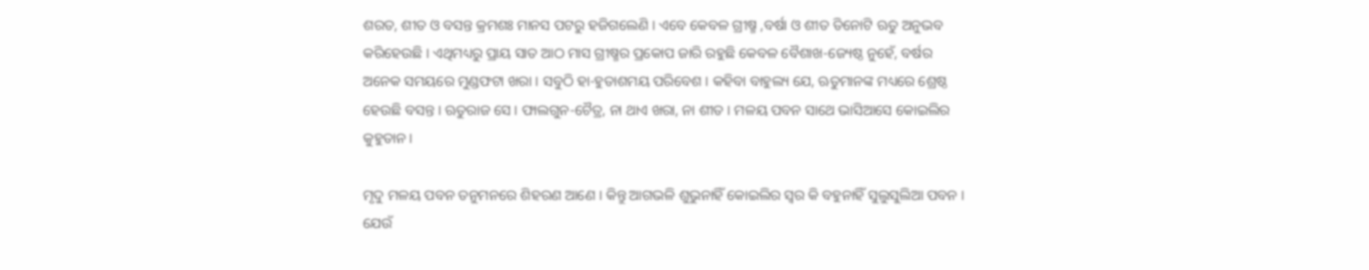ଶରତ, ଶୀତ ଓ ବସନ୍ତ କ୍ରମଶଃ ମାନସ ପଟରୁ ହଜିଗଲେଣି । ଏବେ କେବଳ ଗ୍ରୀଷ୍ମ ,ବର୍ଷା ଓ ଶୀତ ତିନୋଟି ଋତୁ ଅନୁଭବ କରିହେଉଛି । ଏଥିମଧ୍ୟରୁ ପ୍ରାୟ ସାତ ଆଠ ମାସ ଗ୍ରୀଷ୍ମର ପ୍ରକୋପ ଜାରି ରହୁଛି କେବଳ ବୈଶାଖ-ଜ୍ୟେଷ୍ଠ ନୁହେଁ, ବର୍ଷର ଅନେକ ସମୟରେ ମୁଣ୍ଡଫଟା ଖରା । ସବୁଠି ହା-ହୁତାଶମୟ ପରିବେଶ । କହିବା ବାହୁଲ୍ୟ ଯେ, ଋତୁମାନଙ୍କ ମଧ୍ୟରେ ଶ୍ରେଷ୍ଠ ହେଉଛି ବସନ୍ତ । ଋତୁରାଜ ସେ । ଫାଲଗୁନ-ଚୈତ୍ର, ନା ଥାଏ ଖରା, ନା ଶୀତ । ମଳୟ ପବନ ସାଥେ ଭାସିଆସେ କୋଇଲିର କୁହୁତାନ ।

ମୃଦୁ ମଳୟ ପବନ ତନୁମନରେ ଶିହରଣ ଆଣେ । କିନ୍ତୁ ଆଗଭଳି ଶୁଭୁନାହିଁ କୋଇଲିର ସ୍ୱର କି ବହୁନାହିଁ ସୁଲୁସୁଲିଆ ପବନ । ଯେଉଁ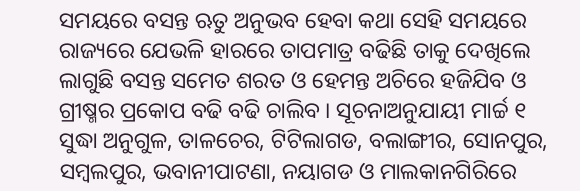ସମୟରେ ବସନ୍ତ ଋତୁ ଅନୁଭବ ହେବା କଥା ସେହି ସମୟରେ ରାଜ୍ୟରେ ଯେଭଳି ହାରରେ ତାପମାତ୍ର ବଢିଛି ତାକୁ ଦେଖିଲେ ଲାଗୁଛି ବସନ୍ତ ସମେତ ଶରତ ଓ ହେମନ୍ତ ଅଚିରେ ହଜିଯିବ ଓ ଗ୍ରୀଷ୍ମର ପ୍ରକୋପ ବଢି ବଢି ଚାଲିବ । ସୂଚନାଅନୁଯାୟୀ ମାର୍ଚ୍ଚ ୧ ସୁଦ୍ଧା ଅନୁଗୁଳ, ତାଳଚେର, ଟିଟିଲାଗଡ, ବଲାଙ୍ଗୀର, ସୋନପୁର, ସମ୍ବଲପୁର, ଭବାନୀପାଟଣା, ନୟାଗଡ ଓ ମାଲକାନଗିରିରେ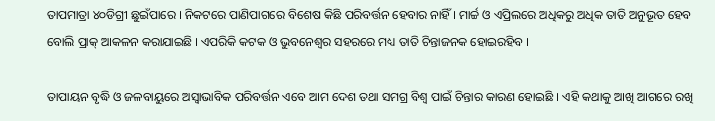ତାପମାତ୍ରା ୪୦ଡିଗ୍ରୀ ଛୁଇଁପାରେ । ନିକଟରେ ପାଣିପାଗରେ ବିଶେଷ କିଛି ପରିବର୍ତ୍ତନ ହେବାର ନାହିଁ । ମାର୍ଚ୍ଚ ଓ ଏପ୍ରିଲରେ ଅଧିକରୁ ଅଧିକ ତାତି ଅନୁଭୂତ ହେବ ବୋଲି ପ୍ରାକ୍ ଆକଳନ କରାଯାଇଛି । ଏପରିକି କଟକ ଓ ଭୁବନେଶ୍ୱର ସହରରେ ମଧ୍ୟ ତାତି ଚିନ୍ତାଜନକ ହୋଇରହିବ ।

ତାପାୟନ ବୃଦ୍ଧି ଓ ଜଳବାୟୁରେ ଅସ୍ୱାଭାବିକ ପରିବର୍ତ୍ତନ ଏବେ ଆମ ଦେଶ ତଥା ସମଗ୍ର ବିଶ୍ୱ ପାଇଁ ଚିନ୍ତାର କାରଣ ହୋଇଛି । ଏହି କଥାକୁ ଆଖି ଆଗରେ ରଖି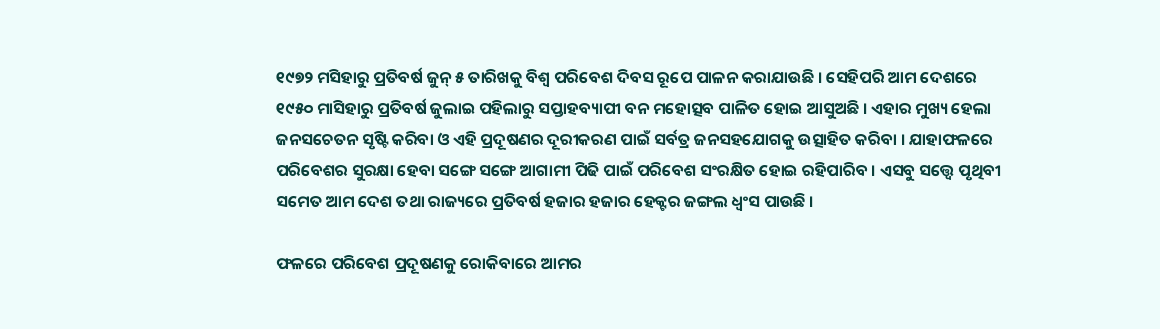୧୯୭୨ ମସିହାରୁ ପ୍ରତିବର୍ଷ ଜୁନ୍ ୫ ତାରିଖକୁ ବିଶ୍ୱ ପରିବେଶ ଦିବସ ରୂପେ ପାଳନ କରାଯାଉଛି । ସେହିପରି ଆମ ଦେଶରେ ୧୯୫୦ ମାସିହାରୁ ପ୍ରତିବର୍ଷ ଜୁଲାଇ ପହିଲାରୁ ସପ୍ତାହବ୍ୟାପୀ ବନ ମହୋତ୍ସବ ପାଳିତ ହୋଇ ଆସୁଅଛି । ଏହାର ମୁଖ୍ୟ ହେଲା ଜନସଚେତନ ସୃଷ୍ଟି କରିବା ଓ ଏହି ପ୍ରଦୂଷଣର ଦୂରୀକରଣ ପାଇଁ ସର୍ବତ୍ର ଜନସହଯୋଗକୁ ଉତ୍ସାହିତ କରିବା । ଯାହାଫଳରେ ପରିବେଶର ସୁରକ୍ଷା ହେବା ସଙ୍ଗେ ସଙ୍ଗେ ଆଗାମୀ ପିଢି ପାଇଁ ପରିବେଶ ସଂରକ୍ଷିତ ହୋଇ ରହିପାରିବ । ଏସବୁ ସତ୍ତ୍ୱେ ପୃଥିବୀ ସମେତ ଆମ ଦେଶ ତଥା ରାଜ୍ୟରେ ପ୍ରତିବର୍ଷ ହଜାର ହଜାର ହେକ୍ଟର ଜଙ୍ଗଲ ଧ୍ୱଂସ ପାଉଛି ।

ଫଳରେ ପରିବେଶ ପ୍ରଦୂଷଣକୁ ରୋକିବାରେ ଆମର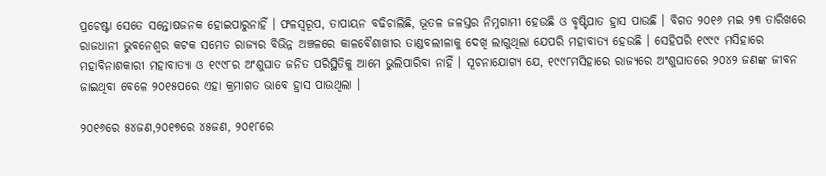ପ୍ରଚେଷ୍ଟା ସେତେ ସନ୍ତୋଷଜନକ ହୋଇପାରୁନାହିଁ । ଫଳସ୍ୱରୂପ, ତାପାୟନ ବଢିଚାଲିଛି, ଭୂତଳ ଜଳସ୍ତର ନିମ୍ନଗାମୀ ହେଉଛି ଓ ବୃଷ୍ଟିପାତ ହ୍ରାସ ପାଉଛି । ବିଗତ ୨୦୧୬ ମଇ ୨୩ ତାରିଖରେ ରାଜଧାନୀ ଭୁବନେଶ୍ୱର କଟକ ସମେତ ରାଜ୍ୟର ବିଭିନ୍ନ ଅଞ୍ଚଳରେ କାଳବୈଶାଖୀର ତାଣ୍ଡବଲୀଳାକୁ ଦେଖି ଲାଗୁଥିଲା ଯେପରି ମହାବାତ୍ୟ ହେଉଛି । ସେହିପରି ୧୯୯୯ ମସିହାରେ ମହାବିନାଶକାରୀ ମହାବାତ୍ୟା ଓ ୧୯୯୮ର ଅଂଶୁଘାତ ଜନିତ ପରିସ୍ଥିତିକୁ ଆମେ ଭୁଲିପାରିବା ନାହିଁ । ସୂଚନାଯୋଗ୍ୟ ଯେ, ୧୯୯୮ମସିହାରେ ରାଜ୍ୟରେ ଅଂଶୁଘାତରେ ୨୦୪୨ ଜଣଙ୍କ ଜୀବନ ଜାଇଥିବା ବେଳେ ୨୦୧୫ପରେ ଏହା କ୍ରମାଗତ ଭାବେ ହ୍ରାସ ପାଉଥିଲା ।

୨୦୧୬ରେ ୫୪ଜଣ,୨୦୧୭ରେ ୪୫ଜଣ, ୨୦୧୮ରେ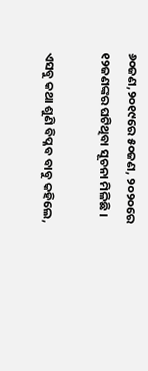୬୦ଜଣ,୨୦୧୯ରେ ୫୦ଜଣ, ୨୦୨୦ରେ ୧୨ଜଣଙ୍କର ଘଟିଥିବା ସୂଚନା ମିଳିଛି ।

ଏସବୁ କଥା ଶୁଣି ବିପ୍ଳବ ବାବୁ କହିଲେ,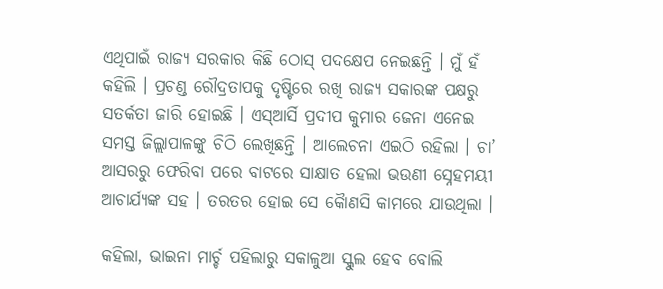ଏଥିପାଇଁ ରାଜ୍ୟ ସରକାର କିଛି ଠୋସ୍ ପଦକ୍ଷେପ ନେଇଛନ୍ତି । ମୁଁ ହଁ କହିଲି । ପ୍ରଚଣ୍ଡ ରୌଦ୍ରତାପକୁ ଦୃଷ୍ଟିରେ ରଖି ରାଜ୍ୟ ସକାରଙ୍କ ପକ୍ଷରୁ ସତର୍କତା ଜାରି ହୋଇଛି । ଏସ୍ଆର୍ସି ପ୍ରଦୀପ କୁମାର ଜେନା ଏନେଇ ସମସ୍ତ ଜିଲ୍ଲାପାଳଙ୍କୁ ଚିଠି ଲେଖିଛନ୍ତି । ଆଲେଚନା ଏଇଠି ରହିଲା । ଚା’ ଆସରରୁ ଫେରିବା ପରେ ବାଟରେ ସାକ୍ଷାତ ହେଲା ଭଉଣୀ ସ୍ନେହମୟୀ ଆଚାର୍ଯ୍ୟଙ୍କ ସହ । ତରତର ହୋଇ ସେ କୈାଣସି କାମରେ ଯାଉଥିଲା ।

କହିଲା, ଭାଇନା ମାର୍ଚ୍ଚ ପହିଲାରୁ ସକାଳୁଆ ସ୍କୁଲ ହେବ ବୋଲି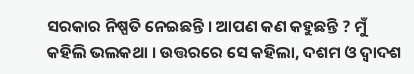ସରକାର ନିଷ୍ପତି ନେଇଛନ୍ତି । ଆପଣ କଣ କହୁଛନ୍ତି ? ମୁଁ କହିଲି ଭଲକଥା । ଉତ୍ତରରେ ସେ କହିଲା, ଦଶମ ଓ ଦ୍ୱାଦଶ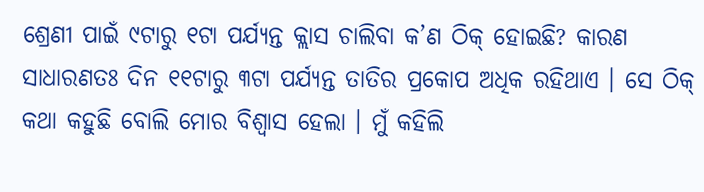ଶ୍ରେଣୀ ପାଇଁ ୯ଟାରୁ ୧ଟା ପର୍ଯ୍ୟନ୍ତ କ୍ଲାସ ଚାଲିବା କ’ଣ ଠିକ୍ ହୋଇଛି? କାରଣ ସାଧାରଣତଃ ଦିନ ୧୧ଟାରୁ ୩ଟା ପର୍ଯ୍ୟନ୍ତ ତାତିର ପ୍ରକୋପ ଅଧିକ ରହିଥାଏ । ସେ ଠିକ୍ କଥା କହୁଛି ବୋଲି ମୋର ବିଶ୍ୱାସ ହେଲା । ମୁଁ କହିଲି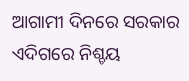ଆଗାମୀ ଦିନରେ ସରକାର ଏଦିଗରେ ନିଶ୍ଚୟ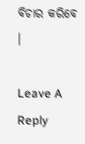ବିଚାର କରିବେ ।

Leave A Reply